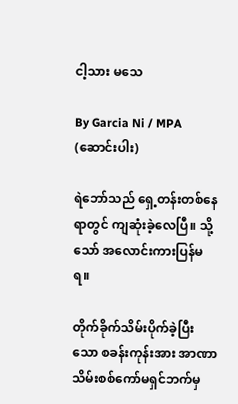ငါ့သား မသေ

By Garcia Ni / MPA (ဆောင်းပါး)

ရဲဘော်သည် ရှေ့တန်းတစ်နေရာတွင် ကျဆုံးခဲ့လေပြီ။ သို့သော် အလောင်းကားပြန်မရ။

တိုက်ခိုက်သိမ်းပိုက်ခဲ့ပြီးသော စခန်းကုန်းအား အာဏာသိမ်းစစ်ကော်မရှင်ဘက်မှ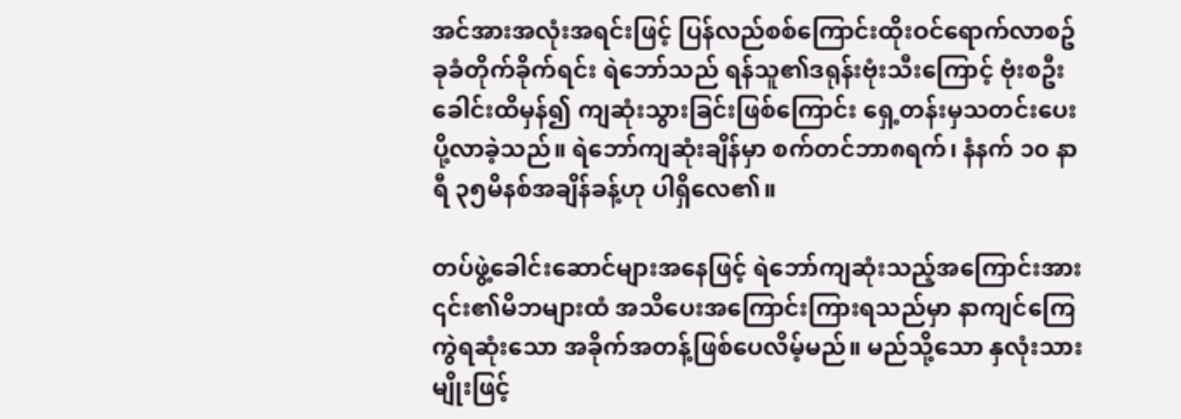အင်အားအလုံးအရင်းဖြင့် ပြန်လည်စစ်ကြောင်းထိုးဝင်ရောက်လာစဥ် ခုခံတိုက်ခိုက်ရင်း ရဲဘော်သည် ရန်သူ၏ဒရုန်းဗုံးသီးကြောင့် ဗုံးစဦးခေါင်းထိမှန်၍ ကျဆုံးသွားခြင်းဖြစ်ကြောင်း ရှေ့တန်းမှသတင်းပေးပို့လာခဲ့သည်။ ရဲဘော်ကျဆုံးချိန်မှာ စက်တင်ဘာ၈ရက်၊ နံနက် ၁၀ နာရီ ၃၅မိနစ်အချိန်ခန့်ဟု ပါရှိလေ၏။

တပ်ဖွဲ့ခေါင်းဆောင်များအနေဖြင့် ရဲဘော်ကျဆုံးသည့်အကြောင်းအား ၎င်း၏မိဘများထံ အသိပေးအကြောင်းကြားရသည်မှာ နာကျင်ကြေကွဲရဆုံးသော အခိုက်အတန့်ဖြစ်ပေလိမ့်မည်။ မည်သို့သော နှလုံးသားမျိုးဖြင့်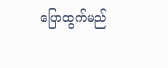ပြောထွက်မည်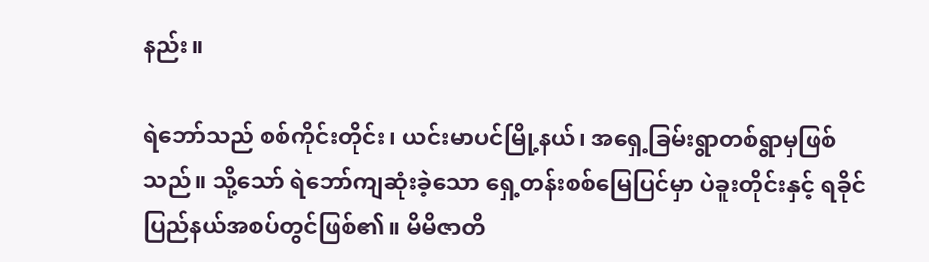နည်း။

ရဲဘော်သည် စစ်ကိုင်းတိုင်း၊ ယင်းမာပင်မြို့နယ်၊ အရှေ့ခြမ်းရွာတစ်ရွာမှဖြစ်သည်။ သို့သော် ရဲဘော်ကျဆုံးခဲ့သော ရှေ့တန်းစစ်မြေပြင်မှာ ပဲခူးတိုင်းနှင့် ရခိုင်ပြည်နယ်အစပ်တွင်ဖြစ်၏။ မိမိဇာတိ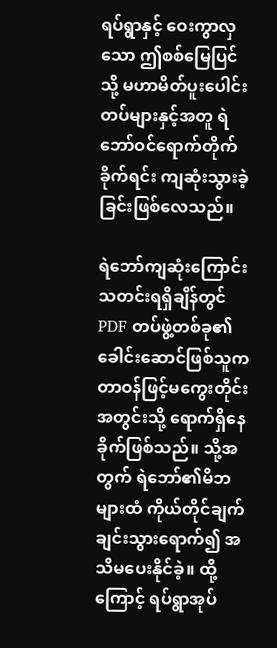ရပ်ရွာနှင့် ဝေးကွာလှသော ဤစစ်မြေပြင်သို့ မဟာမိတ်ပူးပေါင်းတပ်များနှင့်အတူ ရဲဘော်ဝင်ရောက်တိုက်ခိုက်ရင်း ကျဆုံးသွားခဲ့ခြင်းဖြစ်လေသည်။

ရဲဘော်ကျဆုံးကြောင်း သတင်းရရှိချိန်တွင် PDF တပ်ဖွဲ့တစ်ခု၏ ခေါင်းဆောင်ဖြစ်သူက တာဝန်ဖြင့်မကွေးတိုင်းအတွင်းသို့ ရောက်ရှိနေခိုက်ဖြစ်သည်။ သို့အတွက် ရဲဘော်၏မိဘများထံ ကိုယ်တိုင်ချက်ချင်းသွားရောက်၍ အသိမပေးနိုင်ခဲ့။ ထို့ကြောင့် ရပ်ရွာအုပ်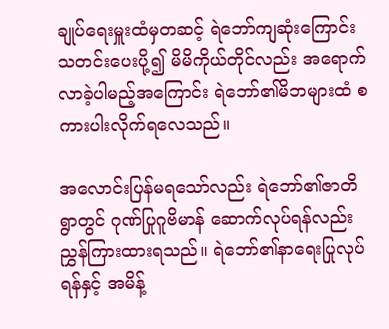ချုပ်ရေးမှူးထံမှတဆင့် ရဲဘော်ကျဆုံးကြောင်း သတင်းပေးပို့၍ မိမိကိုယ်တိုင်လည်း အရောက်လာခဲ့ပါမည့်အကြောင်း ရဲဘော်၏မိဘများထံ စကားပါးလိုက်ရလေသည်။

အလောင်းပြန်မရသော်လည်း ရဲဘော်၏ဇာတိရွာတွင် ဂုဏ်ပြုဂူဗိမာန် ဆောက်လုပ်ရန်လည်း ညွှန်ကြားထားရသည်။ ရဲဘော်၏နာရေးပြုလုပ်ရန်နှင့် အမိန့်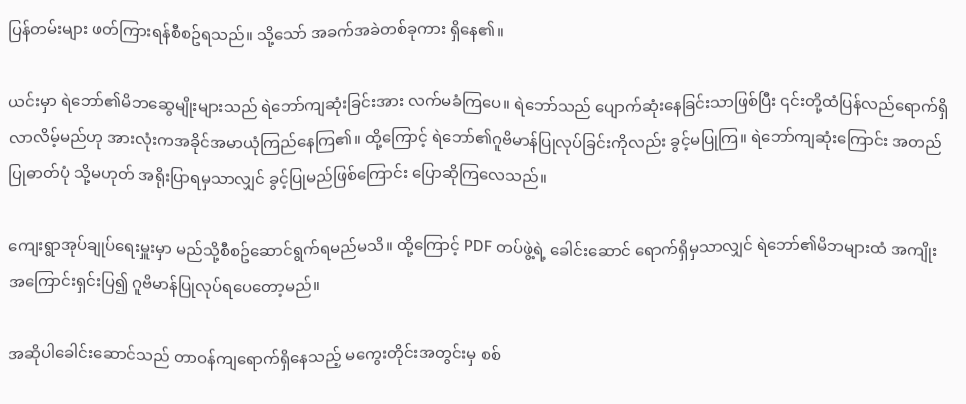ပြန်တမ်းများ ဖတ်ကြားရန်စီစဥ်ရသည်။ သို့သော် အခက်အခဲတစ်ခုကား ရှိနေ၏။

ယင်းမှာ ရဲဘော်၏မိဘဆွေမျိုးများသည် ရဲဘော်ကျဆုံးခြင်းအား လက်မခံကြပေ။ ရဲဘော်သည် ပျောက်ဆုံးနေခြင်းသာဖြစ်ပြီး ၎င်းတို့ထံပြန်လည်ရောက်ရှိလာလိမ့်မည်ဟု အားလုံးကအခိုင်အမာယုံကြည်နေကြ၏။ ထို့ကြောင့် ရဲဘော်၏ဂူဗိမာန်ပြုလုပ်ခြင်းကိုလည်း ခွင့်မပြုကြ။ ရဲဘော်ကျဆုံးကြောင်း အတည်ပြုဓာတ်ပုံ သို့မဟုတ် အရိုးပြာရမှသာလျှင် ခွင့်ပြုမည်ဖြစ်ကြောင်း ပြောဆိုကြလေသည်။

ကျေးရွာအုပ်ချုပ်ရေးမှူးမှာ မည်သို့စီစဥ်ဆောင်ရွက်ရမည်မသိ။ ထို့ကြောင့် PDF တပ်ဖွဲ့ရဲ့ ခေါင်းဆောင် ရောက်ရှိမှသာလျှင် ရဲဘော်၏မိဘများထံ အကျိုးအကြောင်းရှင်းပြ၍ ဂူဗိမာန်ပြုလုပ်ရပေတော့မည်။

အဆိုပါခေါင်းဆောင်သည် တာဝန်ကျရောက်ရှိနေသည့် မကွေးတိုင်းအတွင်းမှ စစ်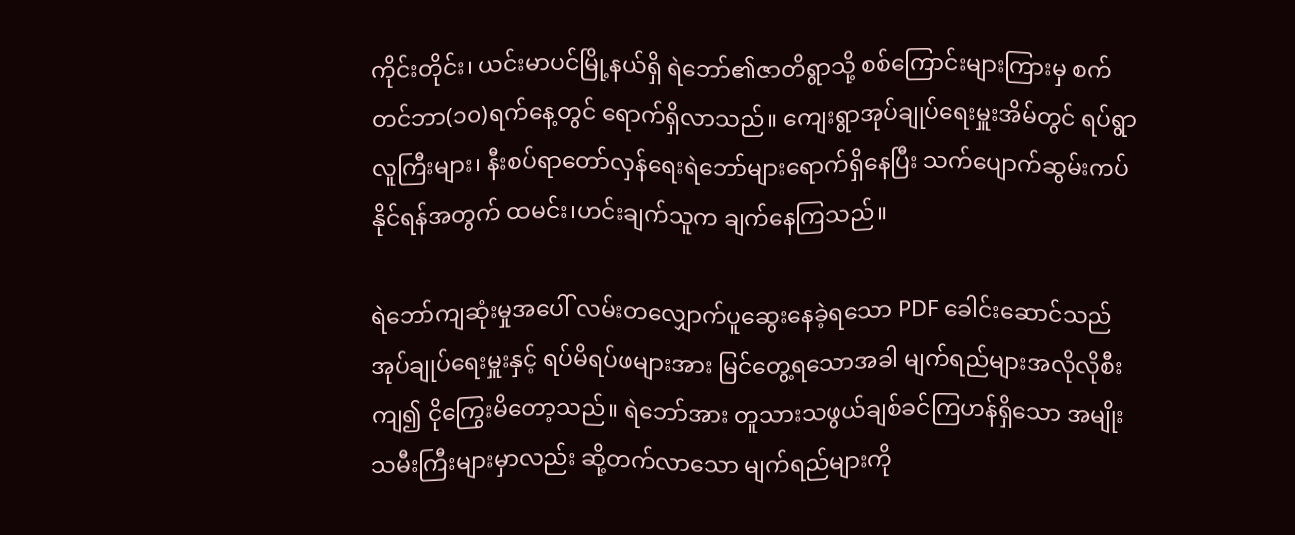ကိုင်းတိုင်း၊ ယင်းမာပင်မြို့နယ်ရှိ ရဲဘော်၏ဇာတိရွာသို့ စစ်ကြောင်းများကြားမှ စက်တင်ဘာ(၁၀)ရက်နေ့တွင် ရောက်ရှိလာသည်။ ကျေးရွာအုပ်ချုပ်ရေးမှူးအိမ်တွင် ရပ်ရွာလူကြီးများ၊ နီးစပ်ရာတော်လှန်ရေးရဲဘော်များရောက်ရှိနေပြီး သက်ပျောက်ဆွမ်းကပ်နိုင်ရန်အတွက် ထမင်း၊ဟင်းချက်သူက ချက်နေကြသည်။

ရဲဘော်ကျဆုံးမှုအပေါ် လမ်းတလျှောက်ပူဆွေးနေခဲ့ရသော PDF ခေါင်းဆောင်သည် အုပ်ချုပ်ရေးမှူးနှင့် ရပ်မိရပ်ဖများအား မြင်တွေ့ရသောအခါ မျက်ရည်များအလိုလိုစီးကျ၍ ငိုကြွေးမိတော့သည်။ ရဲဘော်အား တူသားသဖွယ်ချစ်ခင်ကြဟန်ရှိသော အမျိုးသမီးကြီးများမှာလည်း ဆို့တက်လာသော မျက်ရည်များကို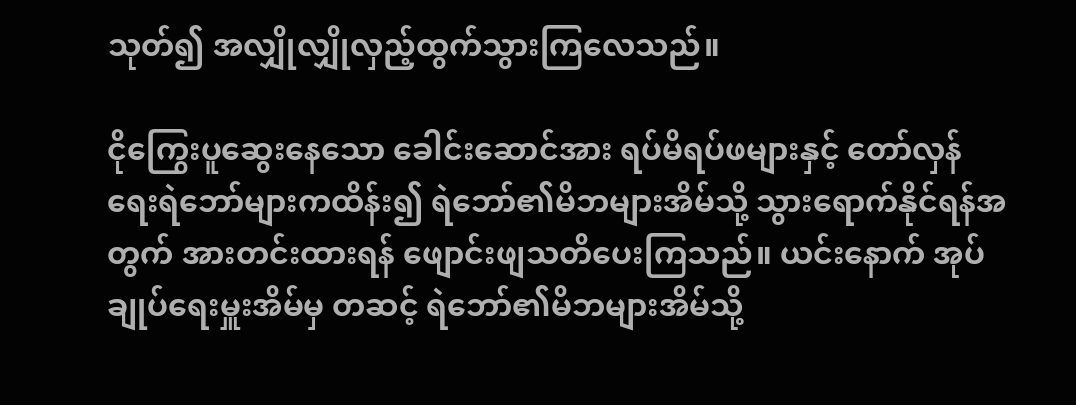သုတ်၍ အလျှိုလျှိုလှည့်ထွက်သွားကြလေသည်။

ငိုကြွေးပူဆွေးနေသော ခေါင်းဆောင်အား ရပ်မိရပ်ဖများနှင့် တော်လှန်ရေးရဲဘော်များကထိန်း၍ ရဲဘော်၏မိဘများအိမ်သို့ သွားရောက်နိုင်ရန်အတွက် အားတင်းထားရန် ဖျောင်းဖျသတိပေးကြသည်။ ယင်းနောက် အုပ်ချုပ်ရေးမှူးအိမ်မှ တဆင့် ရဲဘော်၏မိဘများအိမ်သို့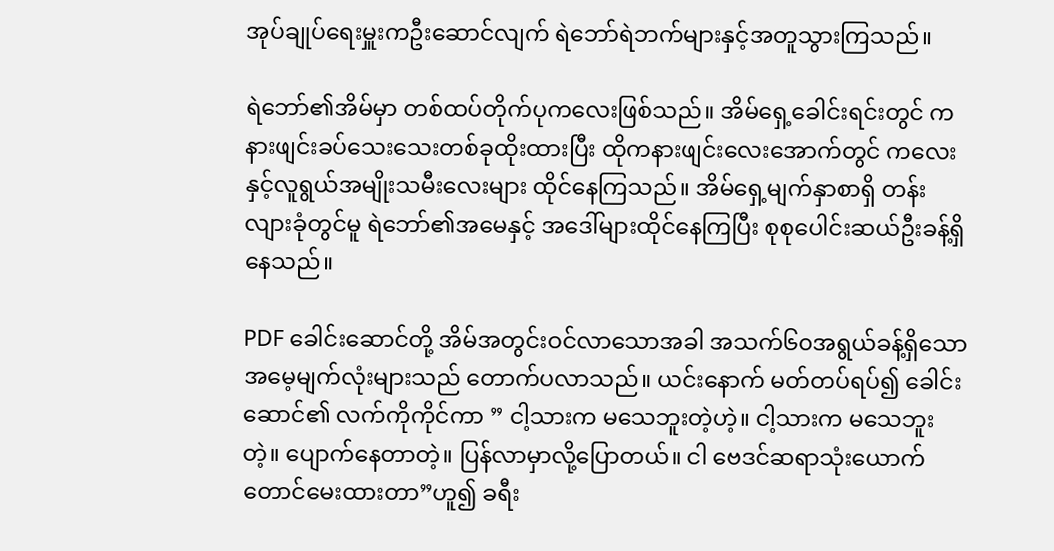အုပ်ချုပ်ရေးမှူးကဦးဆောင်လျက် ရဲဘော်ရဲဘက်များနှင့်အတူသွားကြသည်။

ရဲဘော်၏အိမ်မှာ တစ်ထပ်တိုက်ပုကလေးဖြစ်သည်။ အိမ်ရှေ့ခေါင်းရင်းတွင် ကနားဖျင်းခပ်သေးသေးတစ်ခုထိုးထားပြီး ထိုကနားဖျင်းလေးအောက်တွင် ကလေးနှင့်လူရွယ်အမျိုးသမီးလေးများ ထိုင်နေကြသည်။ အိမ်ရှေ့မျက်နှာစာရှိ တန်းလျားခုံတွင်မူ ရဲဘော်၏အမေနှင့် အဒေါ်များထိုင်နေကြပြီး စုစုပေါင်းဆယ်ဦးခန့်ရှိနေသည်။

PDF ခေါင်းဆောင်တို့ အိမ်အတွင်းဝင်လာသောအခါ အသက်၆၀အရွယ်ခန့်ရှိသော အမေ့မျက်လုံးများသည် တောက်ပလာသည်။ ယင်းနောက် မတ်တပ်ရပ်၍ ခေါင်းဆောင်၏ လက်ကိုကိုင်ကာ ” ငါ့သားက မသေဘူးတဲ့ဟဲ့။ ငါ့သားက မသေဘူးတဲ့။ ပျောက်နေတာတဲ့။ ပြန်လာမှာလို့ပြောတယ်။ ငါ ဗေဒင်ဆရာသုံးယောက်တောင်မေးထားတာ”ဟူ၍ ခရီး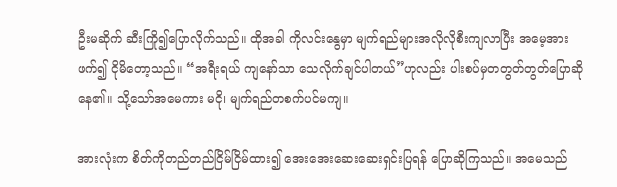ဦးမဆိုက် ဆီးကြို၍ပြောလိုက်သည်။ ထိုအခါ ကိုလင်းနွေမှာ မျက်ရည်များအလိုလိုစီးကျလာပြီး အမေ့အားဖက်၍ ငိုမိတော့သည်။ “အရီးရယ် ကျနော်သာ သေလိုက်ချင်ပါတယ်”ဟုလည်း ပါးစပ်မှတတွတ်တွတ်ပြောဆိုနေ၏။ သို့သော်အမေကား မငို၊ မျက်ရည်တစက်ပင်မကျ။

အားလုံးက စိတ်ကိုတည်တည်ငြိမ်ငြိမ်ထား၍ အေးအေးဆေးဆေးရှင်းပြရန် ပြောဆိုကြသည်။ အမေသည်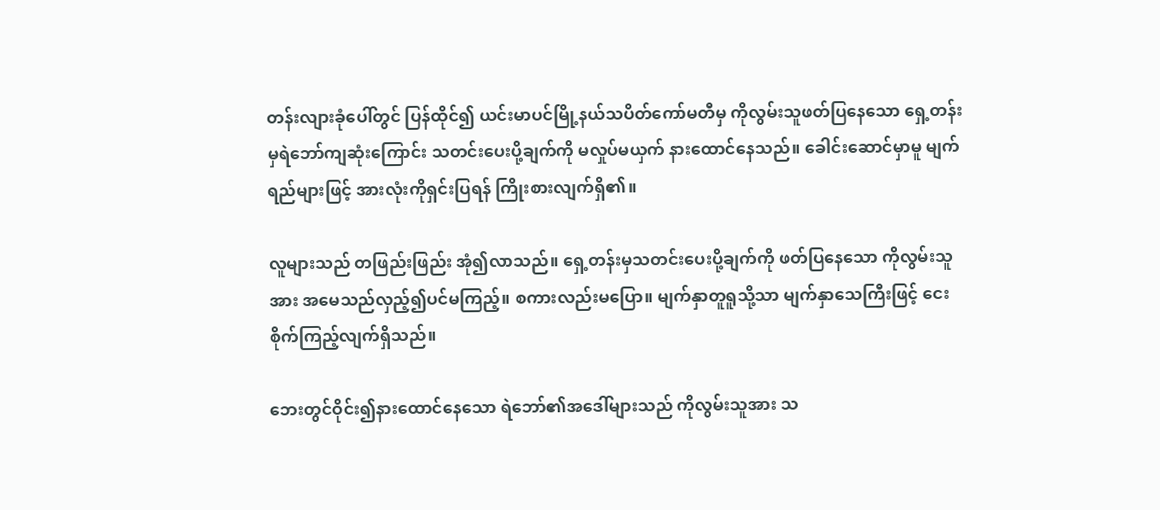တန်းလျားခုံပေါ်တွင် ပြန်ထိုင်၍ ယင်းမာပင်မြို့နယ်သပိတ်ကော်မတီမှ ကိုလွမ်းသူဖတ်ပြနေသော ရှေ့တန်းမှရဲဘော်ကျဆုံးကြောင်း သတင်းပေးပို့ချက်ကို မလှုပ်မယှက် နားထောင်နေသည်။ ခေါင်းဆောင်မှာမူ မျက်ရည်များဖြင့် အားလုံးကိုရှင်းပြရန် ကြိုးစားလျက်ရှိ၏။

လူများသည် တဖြည်းဖြည်း အုံ၍လာသည်။ ရှေ့တန်းမှသတင်းပေးပို့ချက်ကို ဖတ်ပြနေသော ကိုလွမ်းသူအား အမေသည်လှည့်၍ပင်မကြည့်။ စကားလည်းမပြော။ မျက်နှာတူရူသို့သာ မျက်နှာသေကြီးဖြင့် ငေးစိုက်ကြည့်လျက်ရှိသည်။

ဘေးတွင်ဝိုင်း၍နားထောင်နေသော ရဲဘော်၏အဒေါ်များသည် ကိုလွမ်းသူအား သ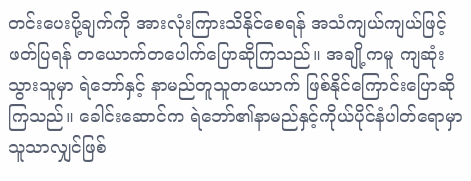တင်းပေးပို့ချက်ကို အားလုံးကြားသိနိုင်စေရန် အသံကျယ်ကျယ်ဖြင့်ဖတ်ပြရန် တယောက်တပေါက်ပြောဆိုကြသည်။ အချို့ကမူ ကျဆုံးသွားသူမှာ ရဲဘော်နှင့် နာမည်တူသူတယောက် ဖြစ်နိုင်ကြောင်းပြောဆိုကြသည်။ ခေါင်းဆောင်က ရဲဘော်၏နာမည်နှင့်ကိုယ်ပိုင်နံပါတ်ရောမှာ သူသာလျှင်ဖြစ်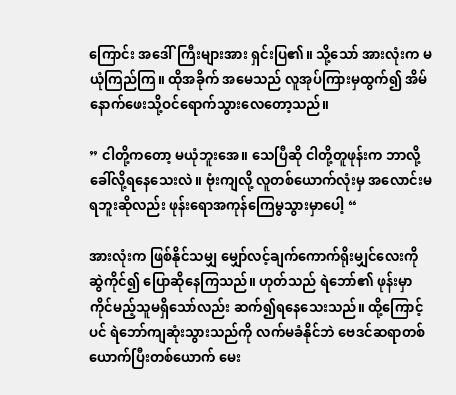ကြောင်း အဒေါ်ကြီးများအား ရှင်းပြ၏။ သို့သော် အားလုံးက မယုံကြည်ကြ။ ထိုအခိုက် အမေသည် လူအုပ်ကြားမှထွက်၍ အိမ်နောက်ဖေးသို့ဝင်ရောက်သွားလေတော့သည်။

” ငါတို့ကတော့ မယုံဘူးအေ။ သေပြီဆို ငါတို့တူဖုန်းက ဘာလို့ခေါ်လို့ရနေသေးလဲ။ ဗုံးကျလို့ လူတစ်ယောက်လုံးမှ အလောင်းမရဘူးဆိုလည်း ဖုန်းရောအကုန်ကြေမွသွားမှာပေါ့ “

အားလုံးက ဖြစ်နိုင်သမျှ မျှော်လင့်ချက်ကောက်ရိုးမျှင်လေးကို ဆွဲကိုင်၍ ပြောဆိုနေကြသည်။ ဟုတ်သည် ရဲဘော်၏ ဖုန်းမှာ ကိုင်မည့်သူမရှိသော်လည်း ဆက်၍ရနေသေးသည်။ ထို့ကြောင့်ပင် ရဲဘော်ကျဆုံးသွားသည်ကို လက်မခံနိုင်ဘဲ ဗေဒင်ဆရာတစ်ယောက်ပြီးတစ်ယောက် မေး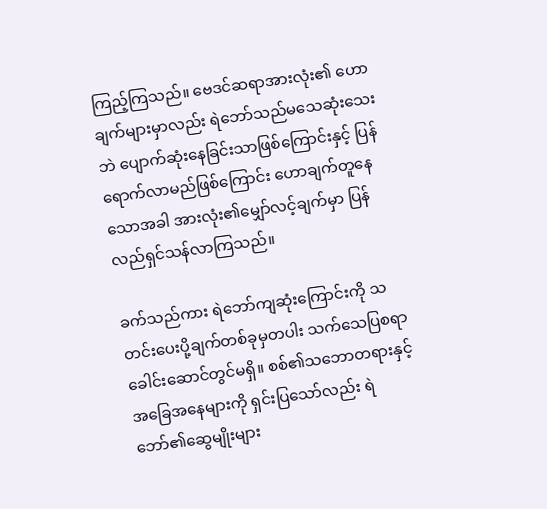ကြည့်ကြသည်။ ဗေဒင်ဆရာအားလုံး၏ ဟောချက်များမှာလည်း ရဲဘော်သည်မသေဆုံးသေးဘဲ ပျောက်ဆုံးနေခြင်းသာဖြစ်ကြောင်းနှင့် ပြန်ရောက်လာမည်ဖြစ်ကြောင်း ဟောချက်တူနေသောအခါ အားလုံး၏မျှော်လင့်ချက်မှာ ပြန်လည်ရှင်သန်လာကြသည်။

ခက်သည်ကား ရဲဘော်ကျဆုံးကြောင်းကို သတင်းပေးပို့ချက်တစ်ခုမှတပါး သက်သေပြစရာ ခေါင်းဆောင်တွင်မရှိ။ စစ်၏သဘောတရားနှင့် အခြေအနေများကို ရှင်းပြသော်လည်း ရဲဘော်၏ဆွေမျိုးများ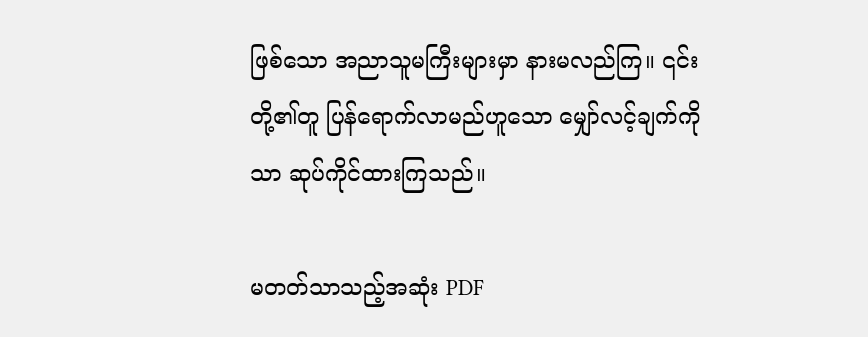ဖြစ်သော အညာသူမကြီးများမှာ နားမလည်ကြ။ ၎င်းတို့၏တူ ပြန်ရောက်လာမည်ဟူသော မျှော်လင့်ချက်ကိုသာ ဆုပ်ကိုင်ထားကြသည်။

မတတ်သာသည့်အဆုံး PDF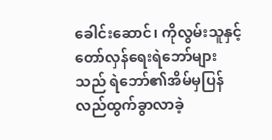ခေါင်းဆောင်၊ ကိုလွမ်းသူနှင့် တော်လှန်ရေးရဲဘော်များသည် ရဲဘော်၏အိမ်မှပြန်လည်ထွက်ခွာလာခဲ့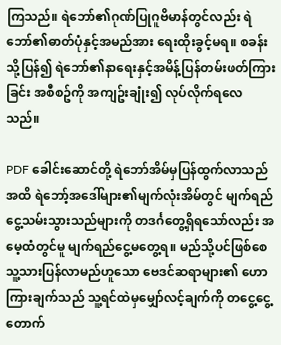ကြသည်။ ရဲဘော်၏ဂုဏ်ပြုဂူဗိမာန်တွင်လည်း ရဲဘော်၏ဓာတ်ပုံနှင့်အမည်အား ရေးထိုးခွင့်မရ။ စခန်းသို့ပြန်၍ ရဲဘော်၏နာရေးနှင့်အမိန့်ပြန်တမ်းဖတ်ကြားခြင်း အစီစဥ်ကို အကျဥ်းချုံး၍ လုပ်လိုက်ရလေသည်။

PDF ခေါင်းဆောင်တို့ ရဲဘော်အိမ်မှပြန်ထွက်လာသည်အထိ ရဲဘော့်အဒေါ်များ၏မျက်လုံးအိမ်တွင် မျက်ရည်ငွေ့သမ်းသွားသည်များကို တဒင်္ဂတွေ့ရှိရသော်လည်း အမေ့ထံတွင်မူ မျက်ရည်ငွေ့မတွေ့ရ။ မည်သို့ပင်ဖြစ်စေ သူ့သားပြန်လာမည်ဟူသော ဗေဒင်ဆရာများ၏ ဟောကြားချက်သည် သူ့ရင်ထဲမှမျှော်လင့်ချက်ကို တငွေ့ငွေ့တောက်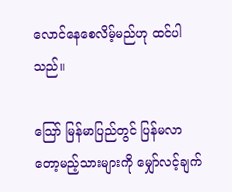လောင်နေစေလိမ့်မည်ဟု ထင်ပါသည်။

သြော် မြန်မာပြည်တွင် ပြန်မလာတော့မည့်သားများကို မျှော်လင့်ချက်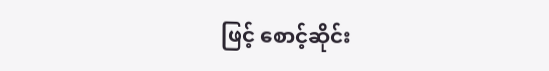ဖြင့် စောင့်ဆိုင်း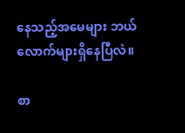နေသည့်အမေများ ဘယ်လောက်များရှိနေပြီလဲ။

စာ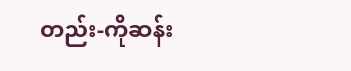တည်း-ကိုဆန်း